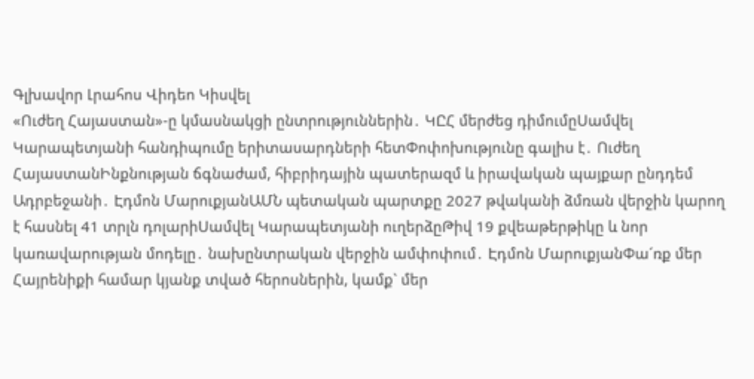Գլխավոր Լրահոս Վիդեո Կիսվել
«Ուժեղ Հայաստան»-ը կմասնակցի ընտրություններին․ ԿԸՀ մերժեց դիմումըՍամվել Կարապետյանի հանդիպումը երիտասարդների հետՓոփոխությունը գալիս է․ Ուժեղ ՀայաստանԻնքնության ճգնաժամ, հիբրիդային պատերազմ և իրավական պայքար ընդդեմ Ադրբեջանի․ Էդմոն ՄարուքյանԱՄՆ պետական պարտքը 2027 թվականի ձմռան վերջին կարող է հասնել 41 տրլն դոլարիՍամվել Կարապետյանի ուղերձըԹիվ 19 քվեաթերթիկը և նոր կառավարության մոդելը․ նախընտրական վերջին ամփոփում․ Էդմոն ՄարուքյանՓա´ռք մեր Հայրենիքի համար կյանք տված հերոսներին, կամք` մեր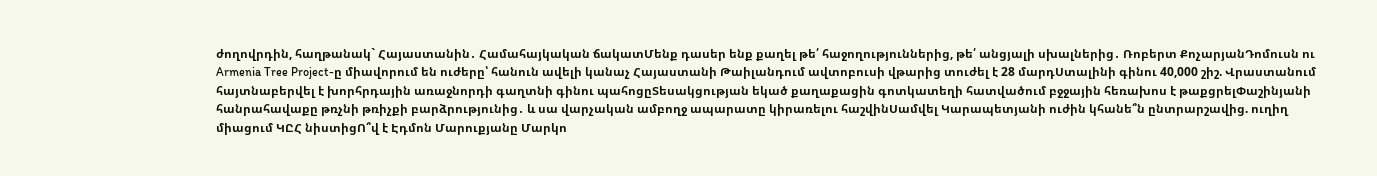ժողովրդին, հաղթանակ` Հայաստանին․ Համահայկական ճակատՄենք դասեր ենք քաղել թե՛ հաջողություններից, թե՛ անցյալի սխալներից․ Ռոբերտ ՔոչարյանԴոմուսն ու Armenia Tree Project-ը միավորում են ուժերը՝ հանուն ավելի կանաչ Հայաստանի Թաիլանդում ավտոբուսի վթարից տուժել է 28 մարդՍտալինի գինու 40,000 շիշ. Վրաստանում հայտնաբերվել է խորհրդային առաջնորդի գաղտնի գինու պահոցըՏեսակցության եկած քաղաքացին գոտկատեղի հատվածում բջջային հեռախոս է թաքցրելՓաշինյանի հանրահավաքը թռչնի թռիչքի բարձրությունից․ և սա վարչական ամբողջ ապարատը կիրառելու հաշվինՍամվել Կարապետյանի ուժին կհանե՞ն ընտրարշավից. ուղիղ միացում ԿԸՀ նիստիցՈ՞վ է Էդմոն Մարուքյանը Մարկո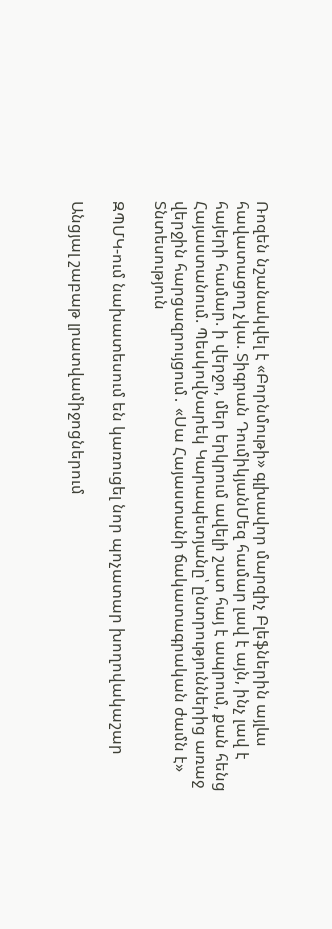Ռոզեն նշանակվել է «Բորնմութի» գլխավոր մարզիչ Բլեֆներին այլևս հավատացող չկա. Տիգրան ԴումիկյանՄեզ համար լավ է այն, ինչ լավ է հայերի համար. ի վերջո, մեր երկրում ավելի շատ հայ է ապրում, քան հենց Հայաստանում. ՊեսկովՆարեկ Կարապետյանը՝ ընտրություններից առաջ վերջին հարցազրույցում․ «Սա Հայաստանի ճակատագրական ժամն է»
Տնտեսություն

ԶՊՄԿ-ում նախատեսում են կառուցել նոր պոչատար խողովակաշար

Անցյալ շաբաթ լրատվամիջոցներում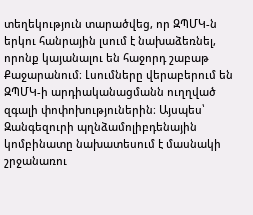տեղեկություն տարածվեց, որ ԶՊՄԿ-ն երկու հանրային լսում է նախաձեռնել, որոնք կայանալու են հաջորդ շաբաթ Քաջարանում։ Լսումները վերաբերում են ԶՊՄԿ-ի արդիականացմանն ուղղված զգալի փոփոխություներին։ Այսպես՝ Զանգեզուրի պղնձամոլիբդենային կոմբինատը նախատեսում է մասնակի շրջանառու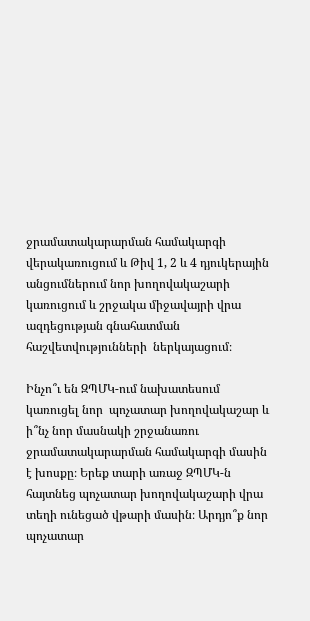ջրամատակարարման համակարգի վերակառուցում և Թիվ 1, 2 և 4 դյուկերային անցումներում նոր խողովակաշարի կառուցում և շրջակա միջավայրի վրա ազդեցության գնահատման հաշվետվությունների  ներկայացում։

Ինչո՞ւ են ԶՊՄԿ-ում նախատեսում կառուցել նոր  պոչատար խողովակաշար և ի՞նչ նոր մասնակի շրջանառու ջրամատակարարման համակարգի մասին է խոսքը։ Երեք տարի առաջ ԶՊՄԿ-ն հայտնեց պոչատար խողովակաշարի վրա տեղի ունեցած վթարի մասին։ Արդյո՞ք նոր պոչատար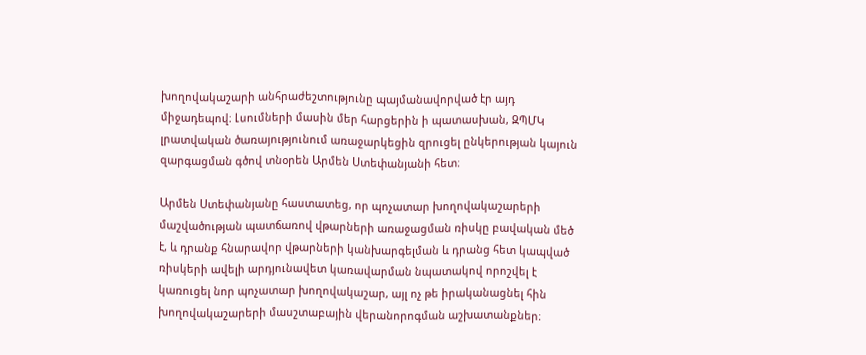խողովակաշարի անհրաժեշտությունը պայմանավորված էր այդ միջադեպով։ Լսումների մասին մեր հարցերին ի պատասխան, ԶՊՄԿ լրատվական ծառայությունում առաջարկեցին զրուցել ընկերության կայուն զարգացման գծով տնօրեն Արմեն Ստեփանյանի հետ։

Արմեն Ստեփանյանը հաստատեց, որ պոչատար խողովակաշարերի մաշվածության պատճառով վթարների առաջացման ռիսկը բավական մեծ է, և դրանք հնարավոր վթարների կանխարգելման և դրանց հետ կապված ռիսկերի ավելի արդյունավետ կառավարման նպատակով որոշվել է կառուցել նոր պոչատար խողովակաշար, այլ ոչ թե իրականացնել հին խողովակաշարերի մասշտաբային վերանորոգման աշխատանքներ։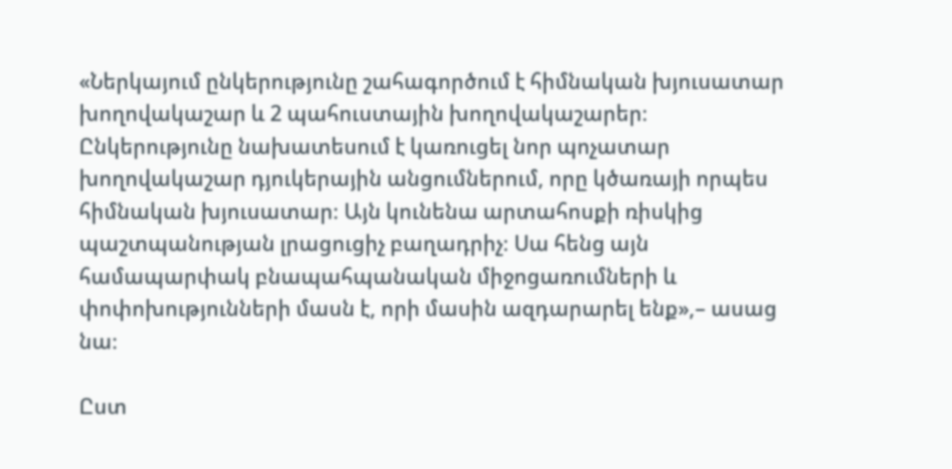«Ներկայում ընկերությունը շահագործում է հիմնական խյուսատար խողովակաշար և 2 պահուստային խողովակաշարեր։ Ընկերությունը նախատեսում է կառուցել նոր պոչատար խողովակաշար դյուկերային անցումներում, որը կծառայի որպես հիմնական խյուսատար։ Այն կունենա արտահոսքի ռիսկից պաշտպանության լրացուցիչ բաղադրիչ։ Սա հենց այն համապարփակ բնապահպանական միջոցառումների և փոփոխությունների մասն է, որի մասին ազդարարել ենք»,– ասաց նա։

Ըստ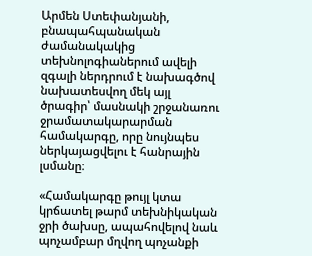Արմեն Ստեփանյանի, բնապահպանական ժամանակակից տեխնոլոգիաներում ավելի զգալի ներդրում է նախագծով նախատեսվող մեկ այլ ծրագիր՝ մասնակի շրջանառու ջրամատակարարման համակարգը, որը նույնպես ներկայացվելու է հանրային լսմանը։

«Համակարգը թույլ կտա կրճատել թարմ տեխնիկական ջրի ծախսը, ապահովելով նաև պոչամբար մղվող պոչանքի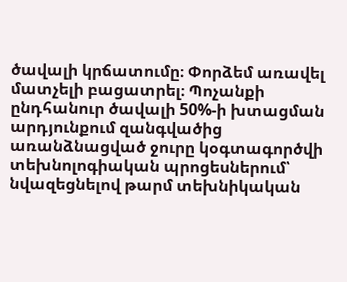ծավալի կրճատումը։ Փորձեմ առավել մատչելի բացատրել։ Պոչանքի ընդհանուր ծավալի 50%-ի խտացման արդյունքում զանգվածից առանձնացված ջուրը կօգտագործվի տեխնոլոգիական պրոցեսներում՝ նվազեցնելով թարմ տեխնիկական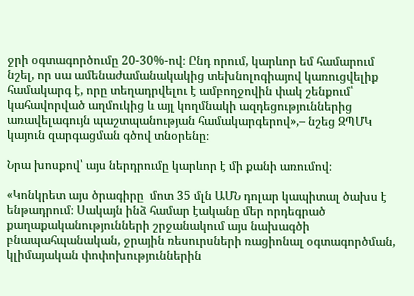ջրի օգտագործումը 20-30%-ով։ Ընդ որում, կարևոր եմ համարում նշել, որ սա ամենաժամանակակից տեխնոլոգիայով կառուցվելիք համակարգ է, որը տեղադրվելու է ամբողջովին փակ շենքում՝ կահավորված աղմուկից և այլ կողմնակի ազդեցություններից  առավելագույն պաշտպանության համակարգերով»,– նշեց ԶՊՄԿ կայուն զարգացման գծով տնօրենը։

Նրա խոսքով՝ այս ներդրումը կարևոր է մի քանի առումով։

«Կոնկրետ այս ծրագիրը  մոտ 35 մլն ԱՄՆ դոլար կապիտալ ծախս է ենթադրում։ Սակայն ինձ համար էականը մեր որդեգրած քաղաքականությունների շրջանակում այս նախագծի բնապահպանական, ջրային ռեսուրսների ռացիոնալ օգտագործման, կլիմայական փոփոխություններին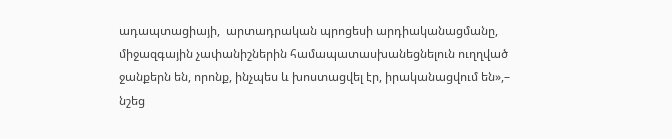ադապտացիայի,  արտադրական պրոցեսի արդիականացմանը, միջազգային չափանիշներին համապատասխանեցնելուն ուղղված ջանքերն են, որոնք, ինչպես և խոստացվել էր, իրականացվում են»,– նշեց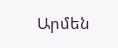Արմեն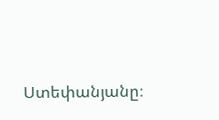Ստեփանյանը։